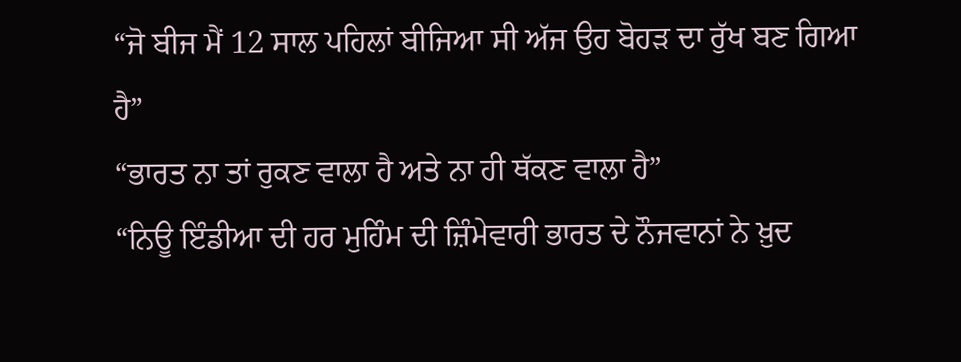“ਜੋ ਬੀਜ ਮੈਂ 12 ਸਾਲ ਪਹਿਲਾਂ ਬੀਜਿਆ ਸੀ ਅੱਜ ਉਹ ਬੋਹੜ ਦਾ ਰੁੱਖ ਬਣ ਗਿਆ ਹੈ”
“ਭਾਰਤ ਨਾ ਤਾਂ ਰੁਕਣ ਵਾਲਾ ਹੈ ਅਤੇ ਨਾ ਹੀ ਥੱਕਣ ਵਾਲਾ ਹੈ”
“ਨਿਊ ਇੰਡੀਆ ਦੀ ਹਰ ਮੁਹਿੰਮ ਦੀ ਜ਼ਿੰਮੇਵਾਰੀ ਭਾਰਤ ਦੇ ਨੌਜਵਾਨਾਂ ਨੇ ਖ਼ੁਦ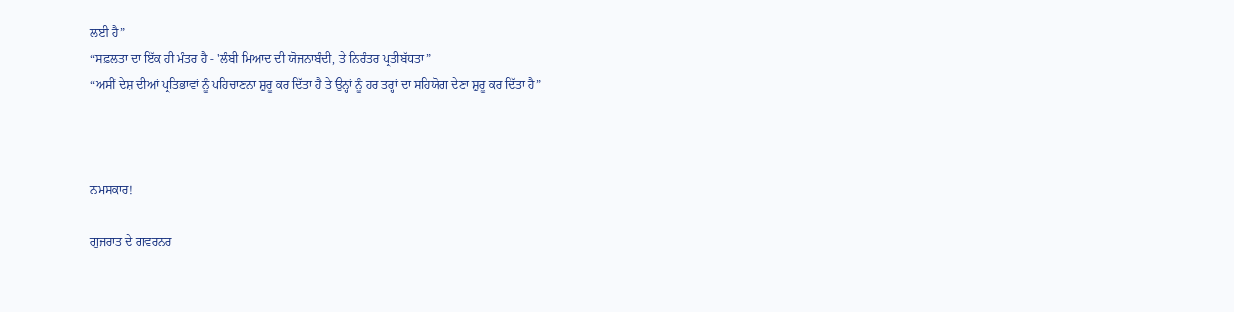ਲਈ ਹੈ”
“ਸਫ਼ਲਤਾ ਦਾ ਇੱਕ ਹੀ ਮੰਤਰ ਹੈ - 'ਲੰਬੀ ਮਿਆਦ ਦੀ ਯੋਜਨਾਬੰਦੀ, ਤੇ ਨਿਰੰਤਰ ਪ੍ਰਤੀਬੱਧਤਾ”
“ਅਸੀਂ ਦੇਸ਼ ਦੀਆਂ ਪ੍ਰਤਿਭਾਵਾਂ ਨੂੰ ਪਹਿਚਾਣਨਾ ਸ਼ੁਰੂ ਕਰ ਦਿੱਤਾ ਹੈ ਤੇ ਉਨ੍ਹਾਂ ਨੂੰ ਹਰ ਤਰ੍ਹਾਂ ਦਾ ਸਹਿਯੋਗ ਦੇਣਾ ਸ਼ੁਰੂ ਕਰ ਦਿੱਤਾ ਹੈ”



ਨਮਸਕਾਰ!

ਗੁਜਰਾਤ ਦੇ ਗਵਰਨਰ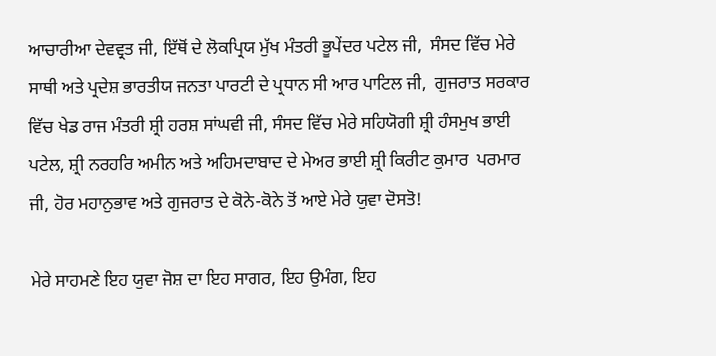ਆਚਾਰੀਆ ਦੇਵਵ੍ਰਤ ਜੀ, ਇੱਥੋਂ ਦੇ ਲੋਕਪ੍ਰਿਯ ਮੁੱਖ ਮੰਤਰੀ ਭੂਪੇਂਦਰ ਪਟੇਲ ਜੀ,  ਸੰਸਦ ਵਿੱਚ ਮੇਰੇ ਸਾਥੀ ਅਤੇ ਪ੍ਰਦੇਸ਼ ਭਾਰਤੀਯ ਜਨਤਾ ਪਾਰਟੀ ਦੇ ਪ੍ਰਧਾਨ ਸੀ ਆਰ ਪਾਟਿਲ ਜੀ,  ਗੁਜਰਾਤ ਸਰਕਾਰ ਵਿੱਚ ਖੇਡ ਰਾਜ ਮੰਤਰੀ ਸ਼੍ਰੀ ਹਰਸ਼ ਸਾਂਘਵੀ ਜੀ, ਸੰਸਦ ਵਿੱਚ ਮੇਰੇ ਸਹਿਯੋਗੀ ਸ਼੍ਰੀ ਹੰਸਮੁਖ ਭਾਈ ਪਟੇਲ, ਸ਼੍ਰੀ ਨਰਹਰਿ ਅਮੀਨ ਅਤੇ ਅਹਿਮਦਾਬਾਦ ਦੇ ਮੇਅਰ ਭਾਈ ਸ਼੍ਰੀ ਕਿਰੀਟ ਕੁਮਾਰ  ਪਰਮਾਰ ਜੀ, ਹੋਰ ਮਹਾਨੁਭਾਵ ਅਤੇ ਗੁਜਰਾਤ ਦੇ ਕੋਨੇ-ਕੋਨੇ ਤੋਂ ਆਏ ਮੇਰੇ ਯੁਵਾ ਦੋਸਤੋ!

ਮੇਰੇ ਸਾਹਮਣੇ ਇਹ ਯੁਵਾ ਜੋਸ਼ ਦਾ ਇਹ ਸਾਗਰ, ਇਹ ਉਮੰਗ, ਇਹ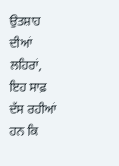ਉਤਸ਼ਾਹ ਦੀਆਂ ਲਹਿਰਾਂ, ਇਹ ਸਾਫ਼ ਦੱਸ ਰਹੀਆਂ ਹਨ ਕਿ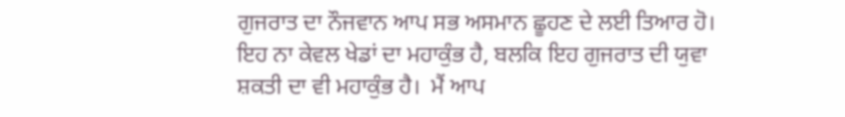ਗੁਜਰਾਤ ਦਾ ਨੌਜਵਾਨ ਆਪ ਸਭ ਅਸਮਾਨ ਛੂਹਣ ਦੇ ਲਈ ਤਿਆਰ ਹੋ।  ਇਹ ਨਾ ਕੇਵਲ ਖੇਡਾਂ ਦਾ ਮਹਾਕੁੰਭ ਹੈ, ਬਲਕਿ ਇਹ ਗੁਜਰਾਤ ਦੀ ਯੁਵਾ ਸ਼ਕਤੀ ਦਾ ਵੀ ਮਹਾਕੁੰਭ ਹੈ।  ਮੈਂ ਆਪ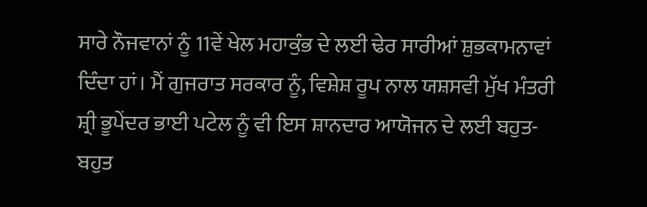ਸਾਰੇ ਨੌਜਵਾਨਾਂ ਨੂੰ 11ਵੇਂ ਖੇਲ ਮਹਾਕੁੰਭ ਦੇ ਲਈ ਢੇਰ ਸਾਰੀਆਂ ਸ਼ੁਭਕਾਮਨਾਵਾਂ ਦਿੰਦਾ ਹਾਂ। ਮੈਂ ਗੁਜਰਾਤ ਸਰਕਾਰ ਨੂੰ, ਵਿਸ਼ੇਸ਼ ਰੂਪ ਨਾਲ ਯਸ਼ਸਵੀ ਮੁੱਖ ਮੰਤਰੀ ਸ਼੍ਰੀ ਭੂਪੇਂਦਰ ਭਾਈ ਪਟੇਲ ਨੂੰ ਵੀ ਇਸ ਸ਼ਾਨਦਾਰ ਆਯੋਜਨ ਦੇ ਲਈ ਬਹੁਤ-ਬਹੁਤ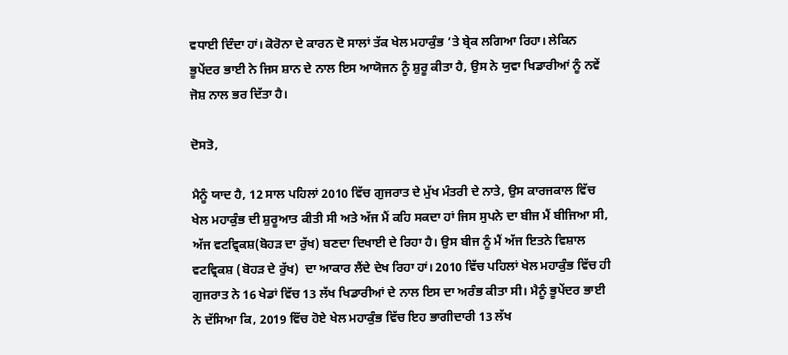ਵਧਾਈ ਦਿੰਦਾ ਹਾਂ। ਕੋਰੋਨਾ ਦੇ ਕਾਰਨ ਦੋ ਸਾਲਾਂ ਤੱਕ ਖੇਲ ਮਹਾਕੁੰਭ ’ਤੇ ਬ੍ਰੇਕ ਲਗਿਆ ਰਿਹਾ। ਲੇਕਿਨ ਭੂਪੇਂਦਰ ਭਾਈ ਨੇ ਜਿਸ ਸ਼ਾਨ ਦੇ ਨਾਲ ਇਸ ਆਯੋਜਨ ਨੂੰ ਸ਼ੁਰੂ ਕੀਤਾ ਹੈ, ਉਸ ਨੇ ਯੁਵਾ ਖਿਡਾਰੀਆਂ ਨੂੰ ਨਵੇਂ ਜੋਸ਼ ਨਾਲ ਭਰ ਦਿੱਤਾ ਹੈ।

ਦੋਸਤੋ,

ਮੈਨੂੰ ਯਾਦ ਹੈ, 12 ਸਾਲ ਪਹਿਲਾਂ 2010 ਵਿੱਚ ਗੁਜਰਾਤ ਦੇ ਮੁੱਖ ਮੰਤਰੀ ਦੇ ਨਾਤੇ, ਉਸ ਕਾਰਜਕਾਲ ਵਿੱਚ ਖੇਲ ਮਹਾਕੁੰਭ ਦੀ ਸ਼ੁਰੂਆਤ ਕੀਤੀ ਸੀ ਅਤੇ ਅੱਜ ਮੈਂ ਕਹਿ ਸਕਦਾ ਹਾਂ ਜਿਸ ਸੁਪਨੇ ਦਾ ਬੀਜ ਮੈਂ ਬੀਜਿਆ ਸੀ, ਅੱਜ ਵਟਵ੍ਰਿਕਸ਼(ਬੋਹੜ ਦਾ ਰੁੱਖ) ਬਣਦਾ ਦਿਖਾਈ ਦੇ ਰਿਹਾ ਹੈ। ਉਸ ਬੀਜ ਨੂੰ ਮੈਂ ਅੱਜ ਇਤਨੇ ਵਿਸ਼ਾਲ ਵਟਵ੍ਰਿਕਸ਼ (ਬੋਹੜ ਦੇ ਰੁੱਖ)  ਦਾ ਆਕਾਰ ਲੈਂਦੇ ਦੇਖ ਰਿਹਾ ਹਾਂ। 2010 ਵਿੱਚ ਪਹਿਲਾਂ ਖੇਲ ਮਹਾਕੁੰਭ ਵਿੱਚ ਹੀ ਗੁਜਰਾਤ ਨੇ 16 ਖੇਡਾਂ ਵਿੱਚ 13 ਲੱਖ ਖਿਡਾਰੀਆਂ ਦੇ ਨਾਲ ਇਸ ਦਾ ਅਰੰਭ ਕੀਤਾ ਸੀ। ਮੈਨੂੰ ਭੂਪੇਂਦਰ ਭਾਈ ਨੇ ਦੱਸਿਆ ਕਿ, 2019 ਵਿੱਚ ਹੋਏ ਖੇਲ ਮਹਾਕੁੰਭ ਵਿੱਚ ਇਹ ਭਾਗੀਦਾਰੀ 13 ਲੱਖ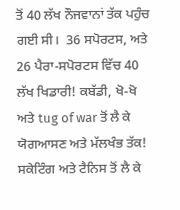ਤੋਂ 40 ਲੱਖ ਨੌਜਵਾਨਾਂ ਤੱਕ ਪਹੁੰਚ ਗਈ ਸੀ।  36 ਸਪੋਰਟਸ, ਅਤੇ 26 ਪੈਰਾ-ਸਪੋਰਟਸ ਵਿੱਚ 40 ਲੱਖ ਖਿਡਾਰੀ! ਕਬੱਡੀ, ਖੋ-ਖੋ ਅਤੇ tug of war ਤੋਂ ਲੈ ਕੇ ਯੋਗਆਸਣ ਅਤੇ ਮੱਲਖੰਭ ਤੱਕ! ਸਕੇਟਿੰਗ ਅਤੇ ਟੈਨਿਸ ਤੋਂ ਲੈ ਕੇ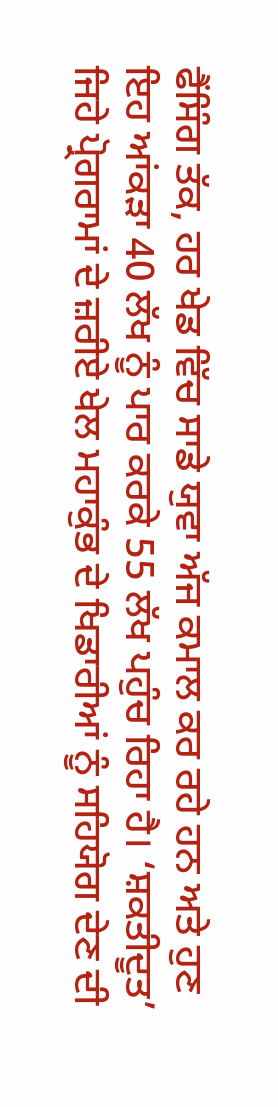ਫੈਂਸਿੰਗ ਤੱਕ, ਹਰ ਖੇਡ ਵਿੱਚ ਸਾਡੇ ਯੁਵਾ ਅੱਜ ਕਮਾਲ ਕਰ ਰਹੇ ਹਨ ਅਤੇ ਹੁਣ ਇਹ ਆਂਕੜਾ 40 ਲੱਖ ਨੂੰ ਪਾਰ ਕਰਕੇ 55 ਲੱਖ ਪਹੁੰਚ ਰਿਹਾ ਹੈ। ‘ਸ਼ਕਤੀਦੂਤ’ ਜਿਹੇ ਪ੍ਰੋਗਰਾਮਾਂ ਦੇ ਜ਼ਰੀਏ ਖੇਲ ਮਹਾਕੁੰਭ ਦੇ ਖਿਡਾਰੀਆਂ ਨੂੰ ਸਹਿਯੋਗ ਦੇਣ ਦੀ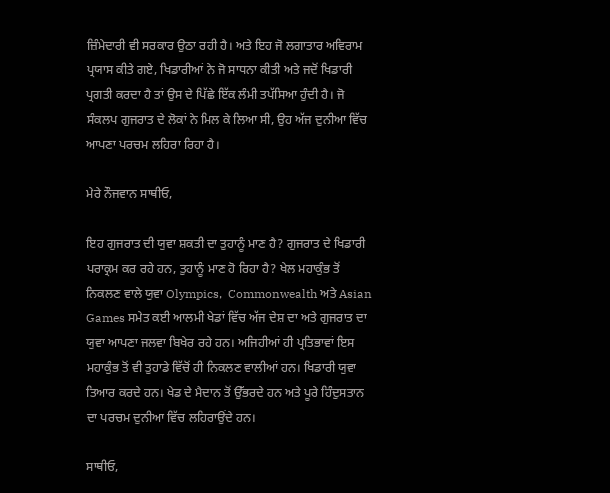ਜ਼ਿੰਮੇਦਾਰੀ ਵੀ ਸਰਕਾਰ ਉਠਾ ਰਹੀ ਹੈ। ਅਤੇ ਇਹ ਜੋ ਲਗਾਤਾਰ ਅਵਿਰਾਮ ਪ੍ਰਯਾਸ ਕੀਤੇ ਗਏ, ਖਿਡਾਰੀਆਂ ਨੇ ਜੋ ਸਾਧਨਾ ਕੀਤੀ ਅਤੇ ਜਦੋਂ ਖਿਡਾਰੀ ਪ੍ਰਗਤੀ ਕਰਦਾ ਹੈ ਤਾਂ ਉਸ ਦੇ ਪਿੱਛੇ ਇੱਕ ਲੰਮੀ ਤਪੱਸਿਆ ਹੁੰਦੀ ਹੈ। ਜੋ ਸੰਕਲਪ ਗੁਜਰਾਤ ਦੇ ਲੋਕਾਂ ਨੇ ਮਿਲ ਕੇ ਲਿਆ ਸੀ, ਉਹ ਅੱਜ ਦੁਨੀਆ ਵਿੱਚ ਆਪਣਾ ਪਰਚਮ ਲਹਿਰਾ ਰਿਹਾ ਹੈ।

ਮੇਰੇ ਨੌਜਵਾਨ ਸਾਥੀਓ,

ਇਹ ਗੁਜਰਾਤ ਦੀ ਯੁਵਾ ਸ਼ਕਤੀ ਦਾ ਤੁਹਾਨੂੰ ਮਾਣ ਹੈ? ਗੁਜਰਾਤ ਦੇ ਖਿਡਾਰੀ ਪਰਾਕ੍ਰਮ ਕਰ ਰਹੇ ਹਨ, ਤੁਹਾਨੂੰ ਮਾਣ ਹੋ ਰਿਹਾ ਹੈ? ਖੇਲ ਮਹਾਕੁੰਭ ਤੋਂ ਨਿਕਲਣ ਵਾਲੇ ਯੁਵਾ Olympics,  Commonwealth ਅਤੇ Asian Games ਸਮੇਤ ਕਈ ਆਲਮੀ ਖੇਡਾਂ ਵਿੱਚ ਅੱਜ ਦੇਸ਼ ਦਾ ਅਤੇ ਗੁਜਰਾਤ ਦਾ ਯੁਵਾ ਆਪਣਾ ਜਲਵਾ ਬਿਖੇਰ ਰਹੇ ਹਨ। ਅਜਿਹੀਆਂ ਹੀ ਪ੍ਰਤਿਭਾਵਾਂ ਇਸ ਮਹਾਕੁੰਭ ਤੋਂ ਵੀ ਤੁਹਾਡੇ ਵਿੱਚੋਂ ਹੀ ਨਿਕਲਣ ਵਾਲੀਆਂ ਹਨ। ਖਿਡਾਰੀ ਯੁਵਾ ਤਿਆਰ ਕਰਦੇ ਹਨ। ਖੇਡ ਦੇ ਮੈਦਾਨ ਤੋਂ ਉੱਭਰਦੇ ਹਨ ਅਤੇ ਪੂਰੇ ਹਿੰਦੁਸਤਾਨ ਦਾ ਪਰਚਮ ਦੁਨੀਆ ਵਿੱਚ ਲਹਿਰਾਉਂਦੇ ਹਨ।

ਸਾਥੀਓ,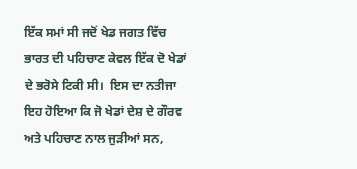ਇੱਕ ਸਮਾਂ ਸੀ ਜਦੋਂ ਖੇਡ ਜਗਤ ਵਿੱਚ ਭਾਰਤ ਦੀ ਪਹਿਚਾਣ ਕੇਵਲ ਇੱਕ ਦੋ ਖੇਡਾਂ ਦੇ ਭਰੋਸੇ ਟਿਕੀ ਸੀ।  ਇਸ ਦਾ ਨਤੀਜਾ ਇਹ ਹੋਇਆ ਕਿ ਜੋ ਖੇਡਾਂ ਦੇਸ਼ ਦੇ ਗੌਰਵ ਅਤੇ ਪਹਿਚਾਣ ਨਾਲ ਜੁੜੀਆਂ ਸਨ,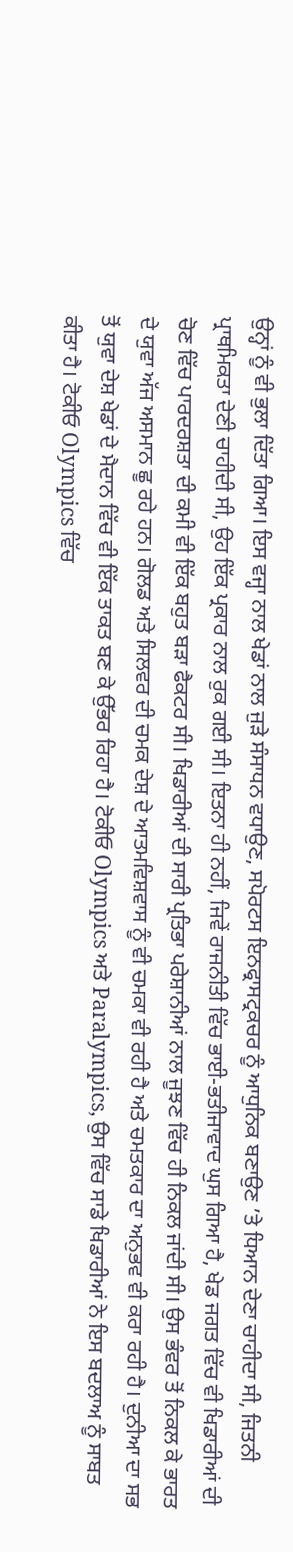ਉਨ੍ਹਾਂ ਨੂੰ ਵੀ ਭੁਲਾ ਦਿੱਤਾ ਗਿਆ। ਇਸ ਵਜ੍ਹਾ ਨਾਲ ਖੇਡਾਂ ਨਾਲ ਜੁੜੇ ਸੰਸਾਧਨ ਵਧਾਉਣ, ਸਪੋਰਟਸ ਇਨਫ੍ਰਾਸਟ੍ਰਕਚਰ ਨੂੰ ਆਧੁਨਿਕ ਬਣਾਉਣ ’ਤੇ ਧਿਆਨ ਦੇਣਾ ਚਾਹੀਦਾ ਸੀ, ਜਿਤਨੀ ਪ੍ਰਾਥਮਿਕਤਾ ਦੇਣੀ ਚਾਹੀਦੀ ਸੀ, ਉਹ ਇੱਕ ਪ੍ਰਕਾਰ ਨਾਲ ਰੁਕ ਗਈ ਸੀ। ਇਤਨਾ ਹੀ ਨਹੀਂ, ਜਿਵੇਂ ਰਾਜਨੀਤੀ ਵਿੱਚ ਭਾਈ-ਭਤੀਜਾਵਾਦ ਘੁਸ ਗਿਆ ਹੈ, ਖੇਡ ਜਗਤ ਵਿੱਚ ਵੀ ਖਿਡਾਰੀਆਂ ਦੀ ਚੋਣ ਵਿੱਚ ਪਾਰਦਰਸ਼ਤਾ ਦੀ ਕਮੀ ਵੀ ਇੱਕ ਬਹੁਤ ਬੜਾ ਫੈਕਟਰ ਸੀ। ਖਿਡਾਰੀਆਂ ਦੀ ਸਾਰੀ ਪ੍ਰਤਿਭਾ ਪਰੇਸ਼ਾਨੀਆਂ ਨਾਲ ਜੂਝਣ ਵਿੱਚ ਹੀ ਨਿਕਲ ਜਾਂਦੀ ਸੀ। ਉਸ ਭੰਵਰ ਤੋਂ ਨਿਕਲ ਕੇ ਭਾਰਤ ਦੇ ਯੁਵਾ ਅੱਜ ਅਸਮਾਨ ਛੂ ਰਹੇ ਹਨ। ਗੋਲਡ ਅਤੇ ਸਿਲਵਰ ਦੀ ਚਮਕ ਦੇਸ਼ ਦੇ ‍ਆਤਮਵਿਸ਼ਵਾਸ ਨੂੰ ਵੀ ਚਮਕਾ ਵੀ ਰਹੀ ਹੈ ਅਤੇ ਚਮਤਕਾਰ ਦਾ ਅਨੁਭਵ ਵੀ ਕਰਾ ਰਹੀ ਹੈ। ਦੁਨੀਆ ਦਾ ਸਭ ਤੋਂ ਯੁਵਾ ਦੇਸ਼ ਖੇਡਾਂ ਦੇ ਮੈਦਾਨ ਵਿੱਚ ਵੀ ਇੱਕ ਤਾਕਤ ਬਣ ਕੇ ਉੱਭਰ ਰਿਹਾ ਹੈ। ਟੋਕੀਓ Olympics ਅਤੇ Paralympics, ਉਸ ਵਿੱਚ ਸਾਡੇ ਖਿਡਾਰੀਆਂ ਨੇ ਇਸ ਬਦਲਾਅ ਨੂੰ ਸਾਬਤ ਕੀਤਾ ਹੈ। ਟੋਕੀਓ Olympics ਵਿੱਚ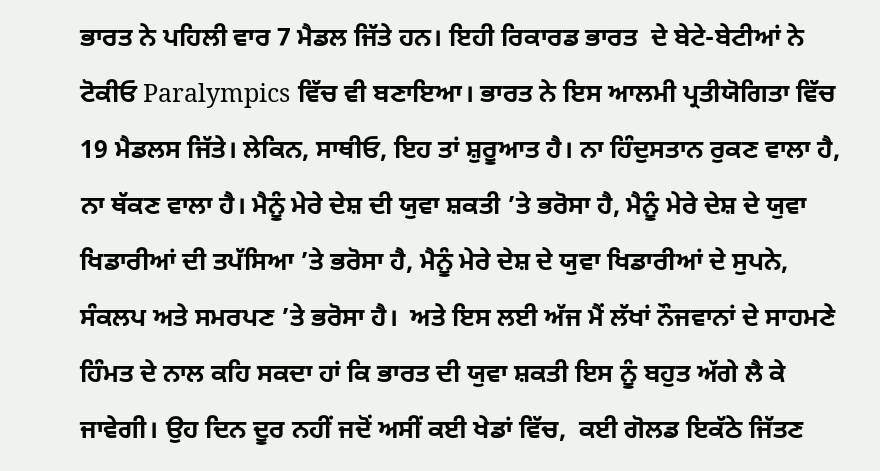ਭਾਰਤ ਨੇ ਪਹਿਲੀ ਵਾਰ 7 ਮੈਡਲ ਜਿੱਤੇ ਹਨ। ਇਹੀ ਰਿਕਾਰਡ ਭਾਰਤ  ਦੇ ਬੇਟੇ-ਬੇਟੀਆਂ ਨੇ ਟੋਕੀਓ Paralympics ਵਿੱਚ ਵੀ ਬਣਾਇਆ। ਭਾਰਤ ਨੇ ਇਸ ਆਲਮੀ ਪ੍ਰਤੀਯੋਗਿਤਾ ਵਿੱਚ 19 ਮੈਡਲਸ ਜਿੱਤੇ। ਲੇਕਿਨ, ਸਾਥੀਓ, ਇਹ ਤਾਂ ਸ਼ੁਰੂਆਤ ਹੈ। ਨਾ ਹਿੰਦੁਸਤਾਨ ਰੁਕਣ ਵਾਲਾ ਹੈ, ਨਾ ਥੱਕਣ ਵਾਲਾ ਹੈ। ਮੈਨੂੰ ਮੇਰੇ ਦੇਸ਼ ਦੀ ਯੁਵਾ ਸ਼ਕਤੀ ’ਤੇ ਭਰੋਸਾ ਹੈ, ਮੈਨੂੰ ਮੇਰੇ ਦੇਸ਼ ਦੇ ਯੁਵਾ ਖਿਡਾਰੀਆਂ ਦੀ ਤਪੱਸਿਆ ’ਤੇ ਭਰੋਸਾ ਹੈ, ਮੈਨੂੰ ਮੇਰੇ ਦੇਸ਼ ਦੇ ਯੁਵਾ ਖਿਡਾਰੀਆਂ ਦੇ ਸੁਪਨੇ, ਸੰਕਲਪ ਅਤੇ ਸਮਰਪਣ ’ਤੇ ਭਰੋਸਾ ਹੈ।  ਅਤੇ ਇਸ ਲਈ ਅੱਜ ਮੈਂ ਲੱਖਾਂ ਨੌਜਵਾਨਾਂ ਦੇ ਸਾਹਮਣੇ ਹਿੰਮਤ ਦੇ ਨਾਲ ਕਹਿ ਸਕਦਾ ਹਾਂ ਕਿ ਭਾਰਤ ਦੀ ਯੁਵਾ ਸ਼ਕਤੀ ਇਸ ਨੂੰ ਬਹੁਤ ਅੱਗੇ ਲੈ ਕੇ ਜਾਵੇਗੀ। ਉਹ ਦਿਨ ਦੂਰ ਨਹੀਂ ਜਦੋਂ ਅਸੀਂ ਕਈ ਖੇਡਾਂ ਵਿੱਚ,  ਕਈ ਗੋਲਡ ਇਕੱਠੇ ਜਿੱਤਣ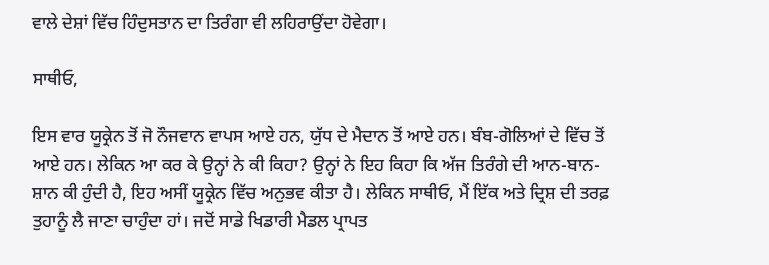ਵਾਲੇ ਦੇਸ਼ਾਂ ਵਿੱਚ ਹਿੰਦੁਸਤਾਨ ਦਾ ਤਿਰੰਗਾ ਵੀ ਲਹਿਰਾਉਂਦਾ ਹੋਵੇਗਾ।

ਸਾਥੀਓ,

ਇਸ ਵਾਰ ਯੂਕ੍ਰੇਨ ਤੋਂ ਜੋ ਨੌਜਵਾਨ ਵਾਪਸ ਆਏ ਹਨ, ਯੁੱਧ ਦੇ ਮੈਦਾਨ ਤੋਂ ਆਏ ਹਨ। ਬੰਬ-ਗੋਲਿਆਂ ਦੇ ਵਿੱਚ ਤੋਂ ਆਏ ਹਨ। ਲੇਕਿਨ ਆ ਕਰ ਕੇ ਉਨ੍ਹਾਂ ਨੇ ਕੀ ਕਿਹਾ? ਉਨ੍ਹਾਂ ਨੇ ਇਹ ਕਿਹਾ ਕਿ ਅੱਜ ਤਿਰੰਗੇ ਦੀ ਆਨ-ਬਾਨ-ਸ਼ਾਨ ਕੀ ਹੁੰਦੀ ਹੈ, ਇਹ ਅਸੀਂ ਯੂਕ੍ਰੇਨ ਵਿੱਚ ਅਨੁਭਵ ਕੀਤਾ ਹੈ। ਲੇਕਿਨ ਸਾਥੀਓ, ਮੈਂ ਇੱਕ ਅਤੇ ਦ੍ਰਿਸ਼ ਦੀ ਤਰਫ਼ ਤੁਹਾਨੂੰ ਲੈ ਜਾਣਾ ਚਾਹੁੰਦਾ ਹਾਂ। ਜਦੋਂ ਸਾਡੇ ਖਿਡਾਰੀ ਮੈਡਲ ਪ੍ਰਾਪਤ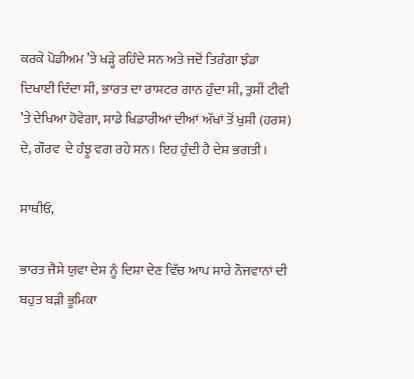ਕਰਕੇ ਪੋਡੀਅਮ ’ਤੇ ਖੜ੍ਹੇ ਰਹਿੰਦੇ ਸਨ ਅਤੇ ਜਦੋਂ ਤਿਰੰਗਾ ਝੰਡਾ ਦਿਖਾਈ ਦਿੰਦਾ ਸੀ, ਭਾਰਤ ਦਾ ਰਾਸ਼ਟਰ ਗਾਨ ਹੁੰਦਾ ਸੀ, ਤੁਸੀਂ ਟੀਵੀ ’ਤੇ ਦੇਖਿਆ ਹੋਵੇਗਾ, ਸਾਡੇ ਖਿਡਾਰੀਆਂ ਦੀਆਂ ਅੱਖਾਂ ਤੋਂ ਖੁਸ਼ੀ (ਹਰਸ਼) ਦੇ, ਗੌਰਵ  ਦੇ ਹੰਝੂ ਵਗ ਰਹੇ ਸਨ। ਇਹ ਹੁੰਦੀ ਹੈ ਦੇਸ਼ ਭਗਤੀ।

ਸਾਥੀਓ,

ਭਾਰਤ ਜੈਸੇ ਯੁਵਾ ਦੇਸ਼ ਨੂੰ ਦਿਸ਼ਾ ਦੇਣ ਵਿੱਚ ਆਪ ਸਾਰੇ ਨੌਜਵਾਨਾਂ ਦੀ ਬਹੁਤ ਬੜੀ ਭੂਮਿਕਾ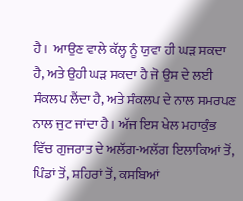ਹੈ।  ਆਉਣ ਵਾਲੇ ਕੱਲ੍ਹ ਨੂੰ ਯੁਵਾ ਹੀ ਘੜ ਸਕਦਾ ਹੈ, ਅਤੇ ਉਹੀ ਘੜ ਸਕਦਾ ਹੈ ਜੋ ਉਸ ਦੇ ਲਈ ਸੰਕਲਪ ਲੈਂਦਾ ਹੈ, ਅਤੇ ਸੰਕਲਪ ਦੇ ਨਾਲ ਸਮਰਪਣ ਨਾਲ ਜੁਟ ਜਾਂਦਾ ਹੈ। ਅੱਜ ਇਸ ਖੇਲ ਮਹਾਕੁੰਭ ਵਿੱਚ ਗੁਜਰਾਤ ਦੇ ਅਲੱਗ-ਅਲੱਗ ਇਲਾਕਿਆਂ ਤੋਂ, ਪਿੰਡਾਂ ਤੋਂ, ਸ਼ਹਿਰਾਂ ਤੋਂ, ਕਸਬਿਆਂ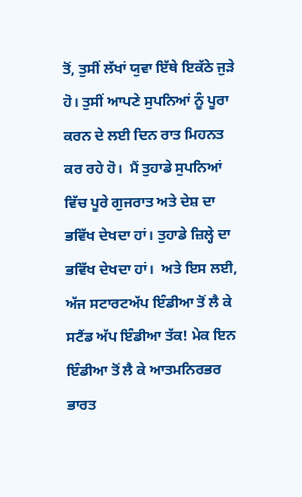ਤੋਂ, ਤੁਸੀਂ ਲੱਖਾਂ ਯੁਵਾ ਇੱਥੇ ਇਕੱਠੇ ਜੁੜੇ ਹੋ। ਤੁਸੀਂ ਆਪਣੇ ਸੁਪਨਿਆਂ ਨੂੰ ਪੂਰਾ ਕਰਨ ਦੇ ਲਈ ਦਿਨ ਰਾਤ ਮਿਹਨਤ ਕਰ ਰਹੇ ਹੋ।  ਮੈਂ ਤੁਹਾਡੇ ਸੁਪਨਿਆਂ ਵਿੱਚ ਪੂਰੇ ਗੁਜਰਾਤ ਅਤੇ ਦੇਸ਼ ਦਾ ਭਵਿੱਖ ਦੇਖਦਾ ਹਾਂ। ਤੁਹਾਡੇ ਜ਼ਿਲ੍ਹੇ ਦਾ ਭਵਿੱਖ ਦੇਖਦਾ ਹਾਂ।  ਅਤੇ ਇਸ ਲਈ, ਅੱਜ ਸਟਾਰਟਅੱਪ ਇੰਡੀਆ ਤੋਂ ਲੈ ਕੇ ਸਟੈਂਡ ਅੱਪ ਇੰਡੀਆ ਤੱਕ! ਮੇਕ ਇਨ ਇੰਡੀਆ ਤੋਂ ਲੈ ਕੇ ਆਤਮਨਿਰਭਰ ਭਾਰਤ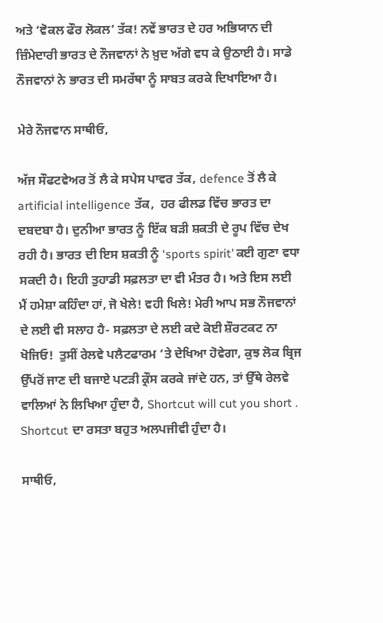ਅਤੇ ‘ਵੋਕਲ ਫੌਰ ਲੋਕਲ’ ਤੱਕ! ਨਵੇਂ ਭਾਰਤ ਦੇ ਹਰ ਅਭਿਯਾਨ ਦੀ ਜ਼ਿੰਮੇਦਾਰੀ ਭਾਰਤ ਦੇ ਨੌਜਵਾਨਾਂ ਨੇ ਖ਼ੁਦ ਅੱਗੇ ਵਧ ਕੇ ਉਠਾਈ ਹੈ। ਸਾਡੇ ਨੌਜਵਾਨਾਂ ਨੇ ਭਾਰਤ ਦੀ ਸਮਰੱਥਾ ਨੂੰ ਸਾਬਤ ਕਰਕੇ ਦਿਖਾਇਆ ਹੈ।

ਮੇਰੇ ਨੌਜਵਾਨ ਸਾਥੀਓ,

ਅੱਜ ਸੌਫਟਵੇਅਰ ਤੋਂ ਲੈ ਕੇ ਸਪੇਸ ਪਾਵਰ ਤੱਕ, defence ਤੋਂ ਲੈ ਕੇ artificial intelligence ਤੱਕ,  ਹਰ ਫੀਲਡ ਵਿੱਚ ਭਾਰਤ ਦਾ ਦਬਦਬਾ ਹੈ। ਦੁਨੀਆ ਭਾਰਤ ਨੂੰ ਇੱਕ ਬੜੀ ਸ਼ਕਤੀ ਦੇ ਰੂਪ ਵਿੱਚ ਦੇਖ ਰਹੀ ਹੈ। ਭਾਰਤ ਦੀ ਇਸ ਸ਼ਕਤੀ ਨੂੰ ‘sports spirit’ ਕਈ ਗੁਣਾ ਵਧਾ ਸਕਦੀ ਹੈ। ਇਹੀ ਤੁਹਾਡੀ ਸਫ਼ਲਤਾ ਦਾ ਵੀ ਮੰਤਰ ਹੈ। ਅਤੇ ਇਸ ਲਈ ਮੈਂ ਹਮੇਸ਼ਾ ਕਹਿੰਦਾ ਹਾਂ, ਜੋ ਖੇਲੇ! ਵਹੀ ਖਿਲੇ! ਮੇਰੀ ਆਪ ਸਭ ਨੌਜਵਾਨਾਂ ਦੇ ਲਈ ਵੀ ਸਲਾਹ ਹੈ- ਸਫ਼ਲਤਾ ਦੇ ਲਈ ਕਦੇ ਕੋਈ ਸ਼ੌਰਟਕਟ ਨਾ ਖੋਜਿਓ!  ਤੁਸੀਂ ਰੇਲਵੇ ਪਲੈਟਫਾਰਮ ’ਤੇ ਦੇਖਿਆ ਹੋਵੇਗਾ, ਕੁਝ ਲੋਕ ਬ੍ਰਿਜ ਉੱਪਰੋਂ ਜਾਣ ਦੀ ਬਜਾਏ ਪਟੜੀ ਕ੍ਰੌਸ ਕਰਕੇ ਜਾਂਦੇ ਹਨ, ਤਾਂ ਉੱਥੇ ਰੇਲਵੇ ਵਾਲਿਆਂ ਨੇ ਲਿਖਿਆ ਹੁੰਦਾ ਹੈ, Shortcut will cut you short .  Shortcut ਦਾ ਰਸਤਾ ਬਹੁਤ ਅਲਪਜੀਵੀ ਹੁੰਦਾ ਹੈ।

ਸਾਥੀਓ,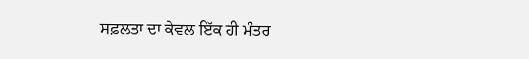ਸਫ਼ਲਤਾ ਦਾ ਕੇਵਲ ਇੱਕ ਹੀ ਮੰਤਰ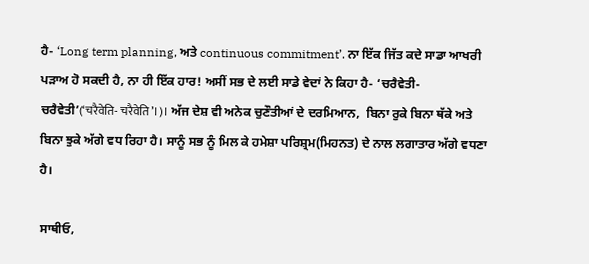ਹੈ- ‘Long term planning, ਅਤੇ continuous commitment’. ਨਾ ਇੱਕ ਜਿੱਤ ਕਦੇ ਸਾਡਾ ਆਖਰੀ ਪੜਾਅ ਹੋ ਸਕਦੀ ਹੈ, ਨਾ ਹੀ ਇੱਕ ਹਾਰ! ਅਸੀਂ ਸਭ ਦੇ ਲਈ ਸਾਡੇ ਵੇਦਾਂ ਨੇ ਕਿਹਾ ਹੈ- ‘ਚਰੈਵੇਤੀ-ਚਰੈਵੇਤੀ’(‘चरैवेति- चरैवेति’।)। ਅੱਜ ਦੇਸ਼ ਵੀ ਅਨੇਕ ਚੁਣੌਤੀਆਂ ਦੇ ਦਰਮਿਆਨ,  ਬਿਨਾ ਰੁਕੇ ਬਿਨਾ ਥੱਕੇ ਅਤੇ ਬਿਨਾ ਝੁਕੇ ਅੱਗੇ ਵਧ ਰਿਹਾ ਹੈ। ਸਾਨੂੰ ਸਭ ਨੂੰ ਮਿਲ ਕੇ ਹਮੇਸ਼ਾ ਪਰਿਸ਼੍ਰਮ(ਮਿਹਨਤ) ਦੇ ਨਾਲ ਲਗਾਤਾਰ ਅੱਗੇ ਵਧਣਾ ਹੈ।

ਸਾਥੀਓ,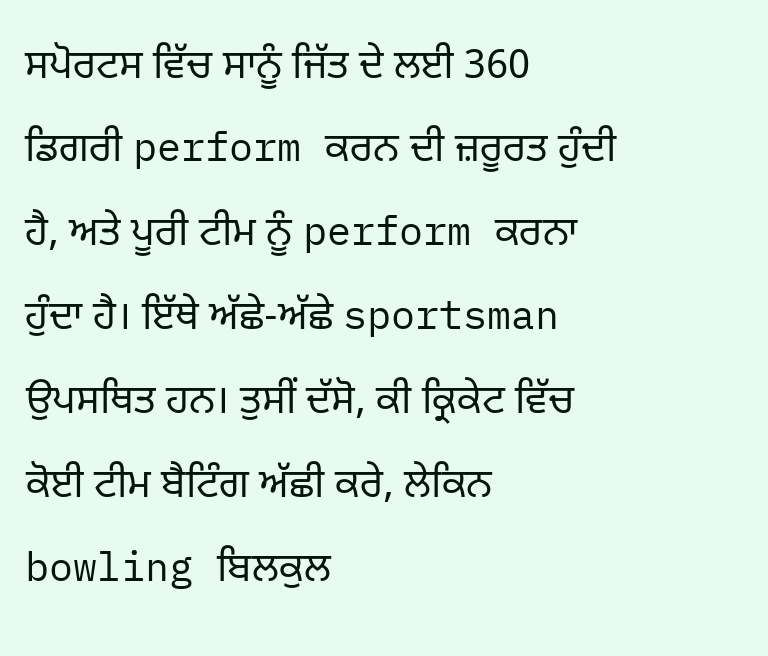ਸਪੋਰਟਸ ਵਿੱਚ ਸਾਨੂੰ ਜਿੱਤ ਦੇ ਲਈ 360 ਡਿਗਰੀ perform ਕਰਨ ਦੀ ਜ਼ਰੂਰਤ ਹੁੰਦੀ ਹੈ, ਅਤੇ ਪੂਰੀ ਟੀਮ ਨੂੰ perform ਕਰਨਾ ਹੁੰਦਾ ਹੈ। ਇੱਥੇ ਅੱਛੇ-ਅੱਛੇ sportsman ਉਪਸਥਿਤ ਹਨ। ਤੁਸੀਂ ਦੱਸੋ, ਕੀ ਕ੍ਰਿਕੇਟ ਵਿੱਚ ਕੋਈ ਟੀਮ ਬੈਟਿੰਗ ਅੱਛੀ ਕਰੇ, ਲੇਕਿਨ bowling ਬਿਲਕੁਲ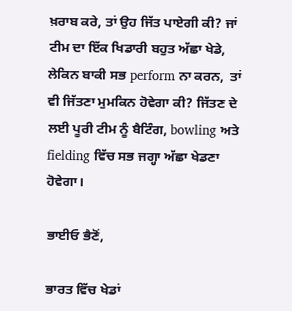ਖ਼ਰਾਬ ਕਰੇ, ਤਾਂ ਉਹ ਜਿੱਤ ਪਾਏਗੀ ਕੀ? ਜਾਂ ਟੀਮ ਦਾ ਇੱਕ ਖਿਡਾਰੀ ਬਹੁਤ ਅੱਛਾ ਖੇਡੇ, ਲੇਕਿਨ ਬਾਕੀ ਸਭ perform ਨਾ ਕਰਨ,  ਤਾਂ ਵੀ ਜਿੱਤਣਾ ਮੁਮਕਿਨ ਹੋਵੇਗਾ ਕੀ? ਜਿੱਤਣ ਦੇ ਲਈ ਪੂਰੀ ਟੀਮ ਨੂੰ ਬੈਟਿੰਗ, bowling ਅਤੇ fielding ਵਿੱਚ ਸਭ ਜਗ੍ਹਾ ਅੱਛਾ ਖੇਡਣਾ ਹੋਵੇਗਾ।

ਭਾਈਓ ਭੈਣੋਂ,

ਭਾਰਤ ਵਿੱਚ ਖੇਡਾਂ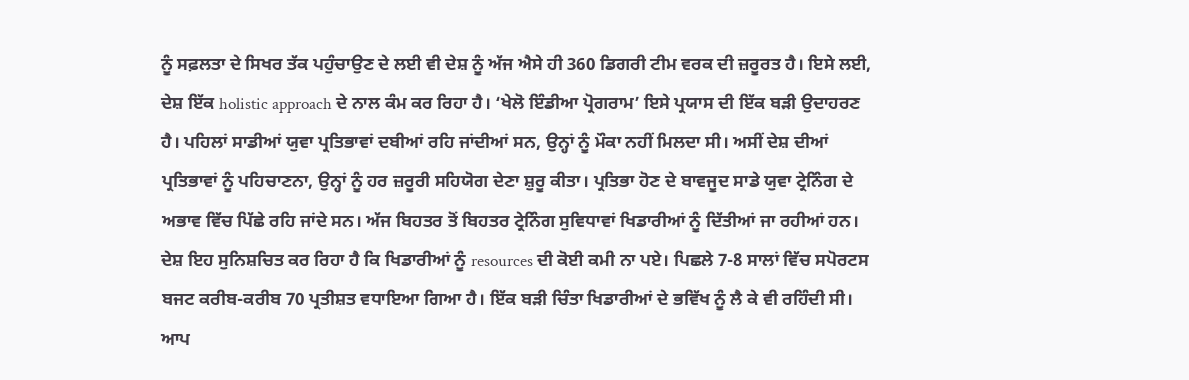ਨੂੰ ਸਫ਼ਲਤਾ ਦੇ ਸਿਖਰ ਤੱਕ ਪਹੁੰਚਾਉਣ ਦੇ ਲਈ ਵੀ ਦੇਸ਼ ਨੂੰ ਅੱਜ ਐਸੇ ਹੀ 360 ਡਿਗਰੀ ਟੀਮ ਵਰਕ ਦੀ ਜ਼ਰੂਰਤ ਹੈ। ਇਸੇ ਲਈ, ਦੇਸ਼ ਇੱਕ holistic approach ਦੇ ਨਾਲ ਕੰਮ ਕਰ ਰਿਹਾ ਹੈ। ‘ਖੇਲੋ ਇੰਡੀਆ ਪ੍ਰੋਗਰਾਮ’ ਇਸੇ ਪ੍ਰਯਾਸ ਦੀ ਇੱਕ ਬੜੀ ਉਦਾਹਰਣ ਹੈ। ਪਹਿਲਾਂ ਸਾਡੀਆਂ ਯੁਵਾ ਪ੍ਰਤਿਭਾਵਾਂ ਦਬੀਆਂ ਰਹਿ ਜਾਂਦੀਆਂ ਸਨ, ਉਨ੍ਹਾਂ ਨੂੰ ਮੌਕਾ ਨਹੀਂ ਮਿਲਦਾ ਸੀ। ਅਸੀਂ ਦੇਸ਼ ਦੀਆਂ ਪ੍ਰਤਿਭਾਵਾਂ ਨੂੰ ਪਹਿਚਾਣਨਾ, ਉਨ੍ਹਾਂ ਨੂੰ ਹਰ ਜ਼ਰੂਰੀ ਸਹਿਯੋਗ ਦੇਣਾ ਸ਼ੁਰੂ ਕੀਤਾ। ਪ੍ਰਤਿਭਾ ਹੋਣ ਦੇ ਬਾਵਜੂਦ ਸਾਡੇ ਯੁਵਾ ਟ੍ਰੇਨਿੰਗ ਦੇ ਅਭਾਵ ਵਿੱਚ ਪਿੱਛੇ ਰਹਿ ਜਾਂਦੇ ਸਨ। ਅੱਜ ਬਿਹਤਰ ਤੋਂ ਬਿਹਤਰ ਟ੍ਰੇਨਿੰਗ ਸੁਵਿਧਾਵਾਂ ਖਿਡਾਰੀਆਂ ਨੂੰ ਦਿੱਤੀਆਂ ਜਾ ਰਹੀਆਂ ਹਨ। ਦੇਸ਼ ਇਹ ਸੁਨਿਸ਼ਚਿਤ ਕਰ ਰਿਹਾ ਹੈ ਕਿ ਖਿਡਾਰੀਆਂ ਨੂੰ resources ਦੀ ਕੋਈ ਕਮੀ ਨਾ ਪਏ। ਪਿਛਲੇ 7-8 ਸਾਲਾਂ ਵਿੱਚ ਸਪੋਰਟਸ ਬਜਟ ਕਰੀਬ-ਕਰੀਬ 70 ਪ੍ਰਤੀਸ਼ਤ ਵਧਾਇਆ ਗਿਆ ਹੈ। ਇੱਕ ਬੜੀ ਚਿੰਤਾ ਖਿਡਾਰੀਆਂ ਦੇ ਭਵਿੱਖ ਨੂੰ ਲੈ ਕੇ ਵੀ ਰਹਿੰਦੀ ਸੀ। ਆਪ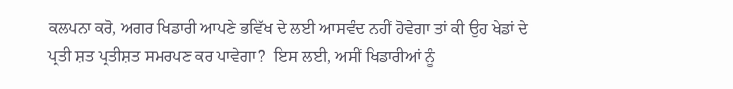ਕਲਪਨਾ ਕਰੋ, ਅਗਰ ਖਿਡਾਰੀ ਆਪਣੇ ਭਵਿੱਖ ਦੇ ਲਈ ਆਸਵੰਦ ਨਹੀਂ ਹੋਵੇਗਾ ਤਾਂ ਕੀ ਉਹ ਖੇਡਾਂ ਦੇ ਪ੍ਰਤੀ ਸ਼ਤ ਪ੍ਰਤੀਸ਼ਤ ਸਮਰਪਣ ਕਰ ਪਾਵੇਗਾ?  ਇਸ ਲਈ, ਅਸੀਂ ਖਿਡਾਰੀਆਂ ਨੂੰ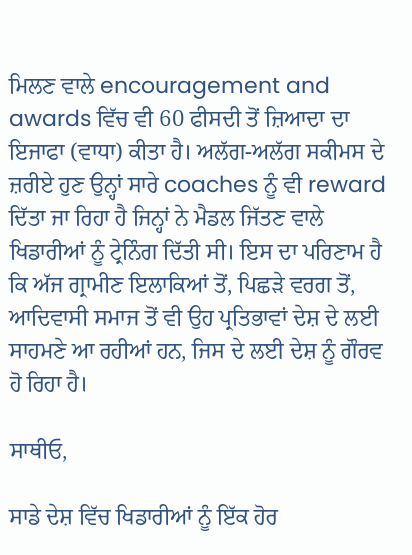ਮਿਲਣ ਵਾਲੇ encouragement and awards ਵਿੱਚ ਵੀ 60 ਫੀਸਦੀ ਤੋਂ ਜ਼ਿਆਦਾ ਦਾ ਇਜਾਫਾ (ਵਾਧਾ) ਕੀਤਾ ਹੈ। ਅਲੱਗ-ਅਲੱਗ ਸਕੀਮਸ ਦੇ ਜ਼ਰੀਏ ਹੁਣ ਉਨ੍ਹਾਂ ਸਾਰੇ coaches ਨੂੰ ਵੀ reward ਦਿੱਤਾ ਜਾ ਰਿਹਾ ਹੈ ਜਿਨ੍ਹਾਂ ਨੇ ਮੈਡਲ ਜਿੱਤਣ ਵਾਲੇ ਖਿਡਾਰੀਆਂ ਨੂੰ ਟ੍ਰੇਨਿੰਗ ਦਿੱਤੀ ਸੀ। ਇਸ ਦਾ ਪਰਿਣਾਮ ਹੈ ਕਿ ਅੱਜ ਗ੍ਰਾਮੀਣ ਇਲਾਕਿਆਂ ਤੋਂ, ਪਿਛੜੇ ਵਰਗ ਤੋਂ, ਆਦਿਵਾਸੀ ਸਮਾਜ ਤੋਂ ਵੀ ਉਹ ਪ੍ਰਤਿਭਾਵਾਂ ਦੇਸ਼ ਦੇ ਲਈ ਸਾਹਮਣੇ ਆ ਰਹੀਆਂ ਹਨ, ਜਿਸ ਦੇ ਲਈ ਦੇਸ਼ ਨੂੰ ਗੌਰਵ ਹੋ ਰਿਹਾ ਹੈ।

ਸਾਥੀਓ,

ਸਾਡੇ ਦੇਸ਼ ਵਿੱਚ ਖਿਡਾਰੀਆਂ ਨੂੰ ਇੱਕ ਹੋਰ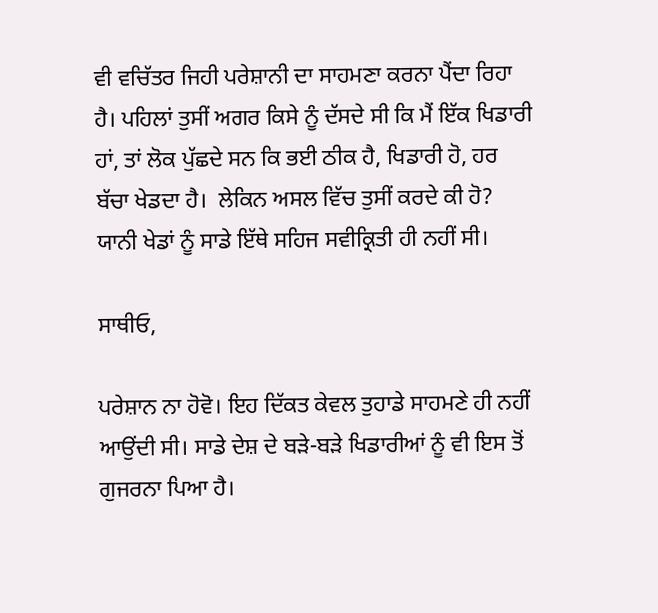ਵੀ ਵਚਿੱਤਰ ਜਿਹੀ ਪਰੇਸ਼ਾਨੀ ਦਾ ਸਾਹਮਣਾ ਕਰਨਾ ਪੈਂਦਾ ਰਿਹਾ ਹੈ। ਪਹਿਲਾਂ ਤੁਸੀਂ ਅਗਰ ਕਿਸੇ ਨੂੰ ਦੱਸਦੇ ਸੀ ਕਿ ਮੈਂ ਇੱਕ ਖਿਡਾਰੀ ਹਾਂ, ਤਾਂ ਲੋਕ ਪੁੱਛਦੇ ਸਨ ਕਿ ਭਈ ਠੀਕ ਹੈ, ਖਿਡਾਰੀ ਹੋ, ਹਰ ਬੱਚਾ ਖੇਡਦਾ ਹੈ।  ਲੇਕਿਨ ਅਸਲ ਵਿੱਚ ਤੁਸੀਂ ਕਰਦੇ ਕੀ ਹੋ? ਯਾਨੀ ਖੇਡਾਂ ਨੂੰ ਸਾਡੇ ਇੱਥੇ ਸਹਿਜ ਸਵੀਕ੍ਰਿਤੀ ਹੀ ਨਹੀਂ ਸੀ।

ਸਾਥੀਓ,

ਪਰੇਸ਼ਾਨ ਨਾ ਹੋਵੋ। ਇਹ ਦਿੱਕਤ ਕੇਵਲ ਤੁਹਾਡੇ ਸਾਹਮਣੇ ਹੀ ਨਹੀਂ ਆਉਂਦੀ ਸੀ। ਸਾਡੇ ਦੇਸ਼ ਦੇ ਬੜੇ-ਬੜੇ ਖਿਡਾਰੀਆਂ ਨੂੰ ਵੀ ਇਸ ਤੋਂ ਗੁਜਰਨਾ ਪਿਆ ਹੈ।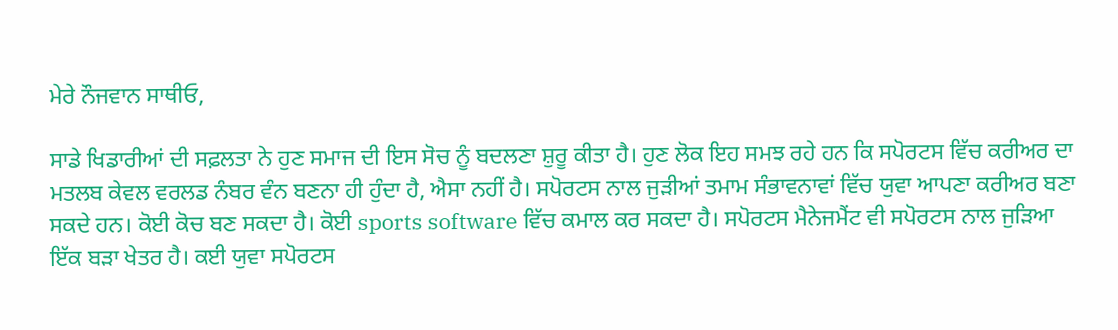ਮੇਰੇ ਨੌਜਵਾਨ ਸਾਥੀਓ,

ਸਾਡੇ ਖਿਡਾਰੀਆਂ ਦੀ ਸਫ਼ਲਤਾ ਨੇ ਹੁਣ ਸਮਾਜ ਦੀ ਇਸ ਸੋਚ ਨੂੰ ਬਦਲਣਾ ਸ਼ੁਰੂ ਕੀਤਾ ਹੈ। ਹੁਣ ਲੋਕ ਇਹ ਸਮਝ ਰਹੇ ਹਨ ਕਿ ਸਪੋਰਟਸ ਵਿੱਚ ਕਰੀਅਰ ਦਾ ਮਤਲਬ ਕੇਵਲ ਵਰਲਡ ਨੰਬਰ ਵੰਨ ਬਣਨਾ ਹੀ ਹੁੰਦਾ ਹੈ, ਐਸਾ ਨਹੀਂ ਹੈ। ਸਪੋਰਟਸ ਨਾਲ ਜੁੜੀਆਂ ਤਮਾਮ ਸੰਭਾਵਨਾਵਾਂ ਵਿੱਚ ਯੁਵਾ ਆਪਣਾ ਕਰੀਅਰ ਬਣਾ ਸਕਦੇ ਹਨ। ਕੋਈ ਕੋਚ ਬਣ ਸਕਦਾ ਹੈ। ਕੋਈ sports software ਵਿੱਚ ਕਮਾਲ ਕਰ ਸਕਦਾ ਹੈ। ਸਪੋਰਟਸ ਮੈਨੇਜਮੈਂਟ ਵੀ ਸਪੋਰਟਸ ਨਾਲ ਜੁੜਿਆ ਇੱਕ ਬੜਾ ਖੇਤਰ ਹੈ। ਕਈ ਯੁਵਾ ਸਪੋਰਟਸ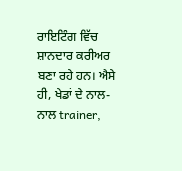ਰਾਇਟਿੰਗ ਵਿੱਚ ਸ਼ਾਨਦਾਰ ਕਰੀਅਰ ਬਣਾ ਰਹੇ ਹਨ। ਐਸੇ ਹੀ, ਖੇਡਾਂ ਦੇ ਨਾਲ-ਨਾਲ trainer,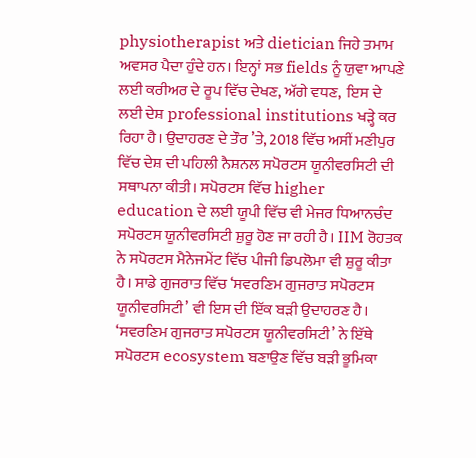physiotherapist ਅਤੇ dietician ਜਿਹੇ ਤਮਾਮ ਅਵਸਰ ਪੈਦਾ ਹੁੰਦੇ ਹਨ। ਇਨ੍ਹਾਂ ਸਭ fields ਨੂੰ ਯੁਵਾ ਆਪਣੇ ਲਈ ਕਰੀਅਰ ਦੇ ਰੂਪ ਵਿੱਚ ਦੇਖਣ, ਅੱਗੇ ਵਧਣ,  ਇਸ ਦੇ ਲਈ ਦੇਸ਼ professional institutions ਖੜ੍ਹੇ ਕਰ ਰਿਹਾ ਹੈ। ਉਦਾਹਰਣ ਦੇ ਤੌਰ ’ਤੇ, 2018 ਵਿੱਚ ਅਸੀਂ ਮਣੀਪੁਰ ਵਿੱਚ ਦੇਸ਼ ਦੀ ਪਹਿਲੀ ਨੈਸ਼ਨਲ ਸਪੋਰਟਸ ਯੂਨੀਵਰਸਿਟੀ ਦੀ ਸਥਾਪਨਾ ਕੀਤੀ। ਸਪੋਰਟਸ ਵਿੱਚ higher education ਦੇ ਲਈ ਯੂਪੀ ਵਿੱਚ ਵੀ ਮੇਜਰ ਧਿਆਨਚੰਦ ਸਪੋਰਟਸ ਯੂਨੀਵਰਸਿਟੀ ਸ਼ੁਰੂ ਹੋਣ ਜਾ ਰਹੀ ਹੈ। IIM ਰੋਹਤਕ ਨੇ ਸਪੋਰਟਸ ਮੈਨੇਜਮੇਂਟ ਵਿੱਚ ਪੀਜੀ ਡਿਪਲੋਮਾ ਵੀ ਸ਼ੁਰੂ ਕੀਤਾ ਹੈ। ਸਾਡੇ ਗੁਜਰਾਤ ਵਿੱਚ ‘ਸਵਰਣਿਮ ਗੁਜਰਾਤ ਸਪੋਰਟਸ ਯੂਨੀਵਰਸਿਟੀ’ ਵੀ ਇਸ ਦੀ ਇੱਕ ਬੜੀ ਉਦਾਹਰਣ ਹੈ। ‘ਸਵਰਣਿਮ ਗੁਜਰਾਤ ਸਪੋਰਟਸ ਯੂਨੀਵਰਸਿਟੀ’ ਨੇ ਇੱਥੇ ਸਪੋਰਟਸ ecosystem ਬਣਾਉਣ ਵਿੱਚ ਬੜੀ ਭੂਮਿਕਾ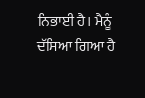ਨਿਭਾਈ ਹੈ। ਮੈਨੂੰ ਦੱਸਿਆ ਗਿਆ ਹੈ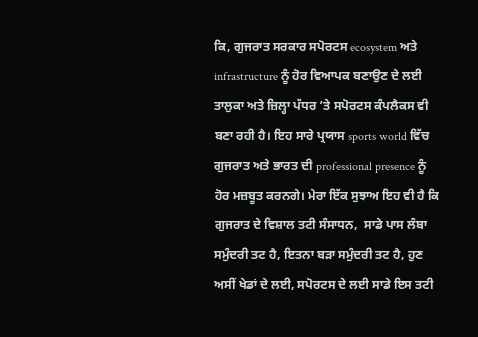ਕਿ, ਗੁਜਰਾਤ ਸਰਕਾਰ ਸਪੋਰਟਸ ecosystem ਅਤੇ infrastructure ਨੂੰ ਹੋਰ ਵਿਆਪਕ ਬਣਾਉਣ ਦੇ ਲਈ ਤਾਲੁਕਾ ਅਤੇ ਜ਼ਿਲ੍ਹਾ ਪੱਧਰ ’ਤੇ ਸਪੋਰਟਸ ਕੰਪਲੈਕਸ ਵੀ ਬਣਾ ਰਹੀ ਹੈ। ਇਹ ਸਾਰੇ ਪ੍ਰਯਾਸ sports world ਵਿੱਚ ਗੁਜਰਾਤ ਅਤੇ ਭਾਰਤ ਦੀ professional presence ਨੂੰ ਹੋਰ ਮਜ਼ਬੂਤ ਕਰਨਗੇ। ਮੇਰਾ ਇੱਕ ਸੁਝਾਅ ਇਹ ਵੀ ਹੈ ਕਿ ਗੁਜਰਾਤ ਦੇ ਵਿਸ਼ਾਲ ਤਟੀ ਸੰਸਾਧਨ,  ਸਾਡੇ ਪਾਸ ਲੰਬਾ ਸਮੁੰਦਰੀ ਤਟ ਹੈ, ਇਤਨਾ ਬੜਾ ਸਮੁੰਦਰੀ ਤਟ ਹੈ, ਹੁਣ ਅਸੀਂ ਖੇਡਾਂ ਦੇ ਲਈ, ਸਪੋਰਟਸ ਦੇ ਲਈ ਸਾਡੇ ਇਸ ਤਟੀ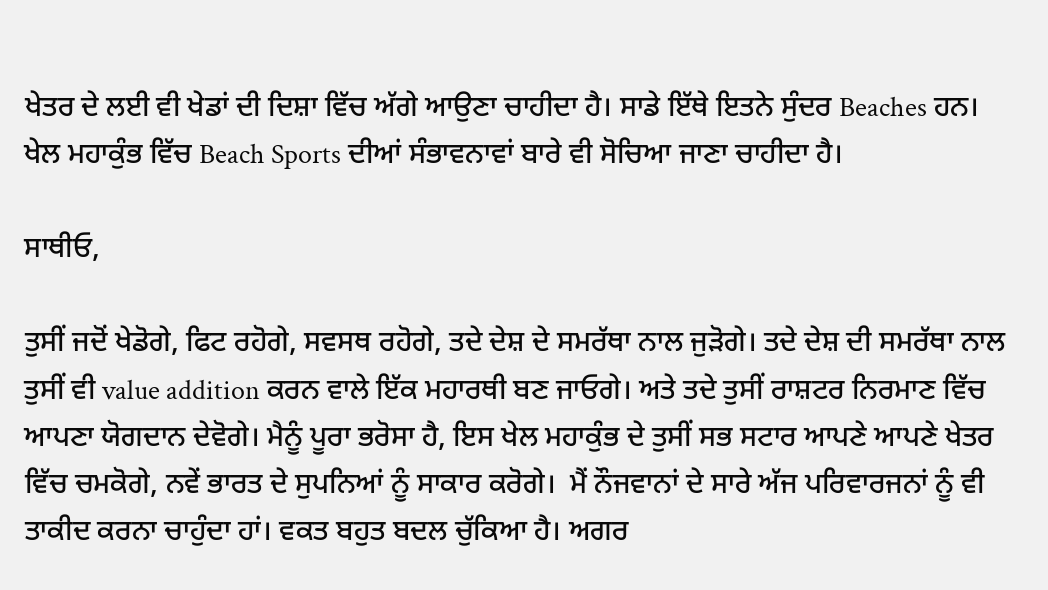ਖੇਤਰ ਦੇ ਲਈ ਵੀ ਖੇਡਾਂ ਦੀ ਦਿਸ਼ਾ ਵਿੱਚ ਅੱਗੇ ਆਉਣਾ ਚਾਹੀਦਾ ਹੈ। ਸਾਡੇ ਇੱਥੇ ਇਤਨੇ ਸੁੰਦਰ Beaches ਹਨ। ਖੇਲ ਮਹਾਕੁੰਭ ਵਿੱਚ Beach Sports ਦੀਆਂ ਸੰਭਾਵਨਾਵਾਂ ਬਾਰੇ ਵੀ ਸੋਚਿਆ ਜਾਣਾ ਚਾਹੀਦਾ ਹੈ।

ਸਾਥੀਓ,

ਤੁਸੀਂ ਜਦੋਂ ਖੇਡੋਗੇ, ਫਿਟ ਰਹੋਗੇ, ਸਵਸਥ ਰਹੋਗੇ, ਤਦੇ ਦੇਸ਼ ਦੇ ਸਮਰੱਥਾ ਨਾਲ ਜੁੜੋਗੇ। ਤਦੇ ਦੇਸ਼ ਦੀ ਸਮਰੱਥਾ ਨਾਲ ਤੁਸੀਂ ਵੀ value addition ਕਰਨ ਵਾਲੇ ਇੱਕ ਮਹਾਰਥੀ ਬਣ ਜਾਓਗੇ। ਅਤੇ ਤਦੇ ਤੁਸੀਂ ਰਾਸ਼ਟਰ ਨਿਰਮਾਣ ਵਿੱਚ ਆਪਣਾ ਯੋਗਦਾਨ ਦੇਵੋਗੇ। ਮੈਨੂੰ ਪੂਰਾ ਭਰੋਸਾ ਹੈ, ਇਸ ਖੇਲ ਮਹਾਕੁੰਭ ਦੇ ਤੁਸੀਂ ਸਭ ਸਟਾਰ ਆਪਣੇ ਆਪਣੇ ਖੇਤਰ ਵਿੱਚ ਚਮਕੋਗੇ, ਨਵੇਂ ਭਾਰਤ ਦੇ ਸੁਪਨਿਆਂ ਨੂੰ ਸਾਕਾਰ ਕਰੋਗੇ।  ਮੈਂ ਨੌਜਵਾਨਾਂ ਦੇ ਸਾਰੇ ਅੱਜ ਪਰਿਵਾਰਜਨਾਂ ਨੂੰ ਵੀ ਤਾਕੀਦ ਕਰਨਾ ਚਾਹੁੰਦਾ ਹਾਂ। ਵਕਤ ਬਹੁਤ ਬਦਲ ਚੁੱਕਿਆ ਹੈ। ਅਗਰ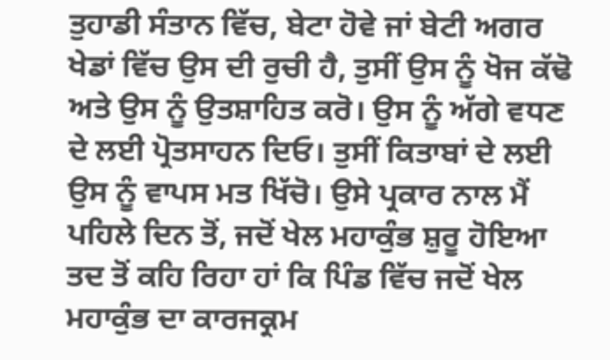ਤੁਹਾਡੀ ਸੰਤਾਨ ਵਿੱਚ, ਬੇਟਾ ਹੋਵੇ ਜਾਂ ਬੇਟੀ ਅਗਰ ਖੇਡਾਂ ਵਿੱਚ ਉਸ ਦੀ ਰੁਚੀ ਹੈ, ਤੁਸੀਂ ਉਸ ਨੂੰ ਖੋਜ ਕੱਢੋ ਅਤੇ ਉਸ ਨੂੰ ਉਤਸ਼ਾਹਿਤ ਕਰੋ। ਉਸ ਨੂੰ ਅੱਗੇ ਵਧਣ ਦੇ ਲਈ ਪ੍ਰੋਤਸਾਹਨ ਦਿਓ। ਤੁਸੀਂ ਕਿਤਾਬਾਂ ਦੇ ਲਈ ਉਸ ਨੂੰ ਵਾਪਸ ਮਤ ਖਿੱਚੋ। ਉਸੇ ਪ੍ਰਕਾਰ ਨਾਲ ਮੈਂ ਪਹਿਲੇ ਦਿਨ ਤੋਂ, ਜਦੋਂ ਖੇਲ ਮਹਾਕੁੰਭ ਸ਼ੁਰੂ ਹੋਇਆ ਤਦ ਤੋਂ ਕਹਿ ਰਿਹਾ ਹਾਂ ਕਿ ਪਿੰਡ ਵਿੱਚ ਜਦੋਂ ਖੇਲ ਮਹਾਕੁੰਭ ਦਾ ਕਾਰਜਕ੍ਰਮ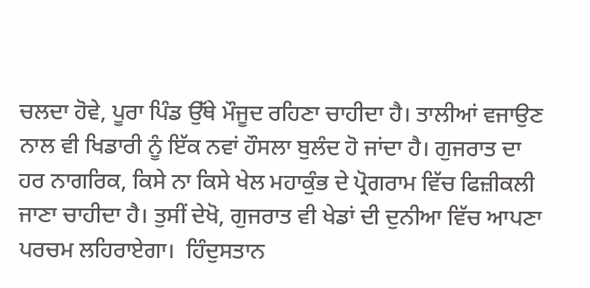ਚਲਦਾ ਹੋਵੇ, ਪੂਰਾ ਪਿੰਡ ਉੱਥੇ ਮੌਜੂਦ ਰਹਿਣਾ ਚਾਹੀਦਾ ਹੈ। ਤਾਲੀਆਂ ਵਜਾਉਣ ਨਾਲ ਵੀ ਖਿਡਾਰੀ ਨੂੰ ਇੱਕ ਨਵਾਂ ਹੌਸਲਾ ਬੁਲੰਦ ਹੋ ਜਾਂਦਾ ਹੈ। ਗੁਜਰਾਤ ਦਾ ਹਰ ਨਾਗਰਿਕ, ਕਿਸੇ ਨਾ ਕਿਸੇ ਖੇਲ ਮਹਾਕੁੰਭ ਦੇ ਪ੍ਰੋਗਰਾਮ ਵਿੱਚ ਫਿਜ਼ੀਕਲੀ ਜਾਣਾ ਚਾਹੀਦਾ ਹੈ। ਤੁਸੀਂ ਦੇਖੋ, ਗੁਜਰਾਤ ਵੀ ਖੇਡਾਂ ਦੀ ਦੁਨੀਆ ਵਿੱਚ ਆਪਣਾ ਪਰਚਮ ਲਹਿਰਾਏਗਾ।  ਹਿੰਦੁਸਤਾਨ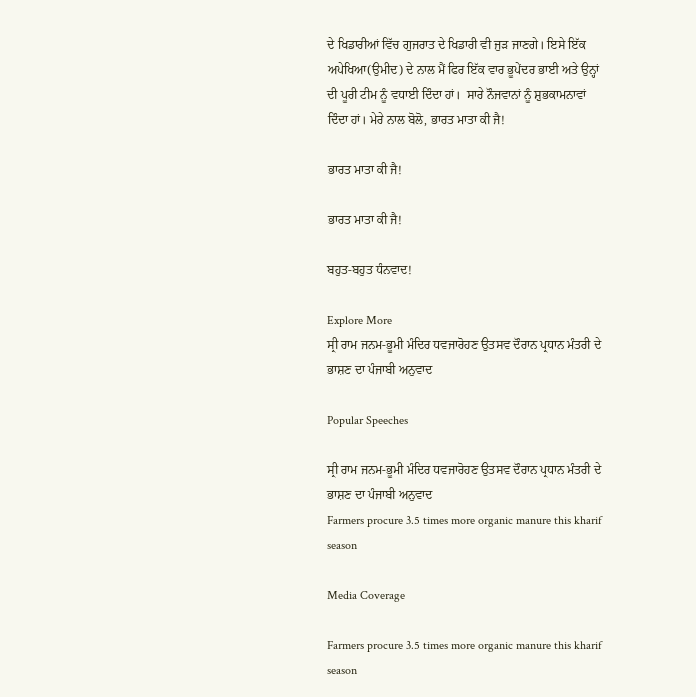ਦੇ ਖਿਡਾਰੀਆਂ ਵਿੱਚ ਗੁਜਰਾਤ ਦੇ ਖਿਡਾਰੀ ਵੀ ਜੁੜ ਜਾਣਗੇ। ਇਸੇ ਇੱਕ ਅਪੇਖਿਆ(ਉਮੀਦ) ਦੇ ਨਾਲ ਮੈਂ ਫਿਰ ਇੱਕ ਵਾਰ ਭੂਪੇਂਦਰ ਭਾਈ ਅਤੇ ਉਨ੍ਹਾਂ ਦੀ ਪੂਰੀ ਟੀਮ ਨੂੰ ਵਧਾਈ ਦਿੰਦਾ ਹਾਂ।  ਸਾਰੇ ਨੌਜਵਾਨਾਂ ਨੂੰ ਸ਼ੁਭਕਾਮਨਾਵਾਂ ਦਿੰਦਾ ਹਾਂ। ਮੇਰੇ ਨਾਲ ਬੋਲੋ, ਭਾਰਤ ਮਾਤਾ ਕੀ ਜੈ!

ਭਾਰਤ ਮਾਤਾ ਕੀ ਜੈ!

ਭਾਰਤ ਮਾਤਾ ਕੀ ਜੈ!

ਬਹੁਤ-ਬਹੁਤ ਧੰਨਵਾਦ!

Explore More
ਸ੍ਰੀ ਰਾਮ ਜਨਮ-ਭੂਮੀ ਮੰਦਿਰ ਧਵਜਾਰੋਹਣ ਉਤਸਵ ਦੌਰਾਨ ਪ੍ਰਧਾਨ ਮੰਤਰੀ ਦੇ ਭਾਸ਼ਣ ਦਾ ਪੰਜਾਬੀ ਅਨੁਵਾਦ

Popular Speeches

ਸ੍ਰੀ ਰਾਮ ਜਨਮ-ਭੂਮੀ ਮੰਦਿਰ ਧਵਜਾਰੋਹਣ ਉਤਸਵ ਦੌਰਾਨ ਪ੍ਰਧਾਨ ਮੰਤਰੀ ਦੇ ਭਾਸ਼ਣ ਦਾ ਪੰਜਾਬੀ ਅਨੁਵਾਦ
Farmers procure 3.5 times more organic manure this kharif season

Media Coverage

Farmers procure 3.5 times more organic manure this kharif season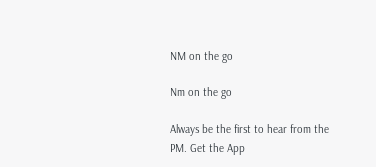NM on the go

Nm on the go

Always be the first to hear from the PM. Get the App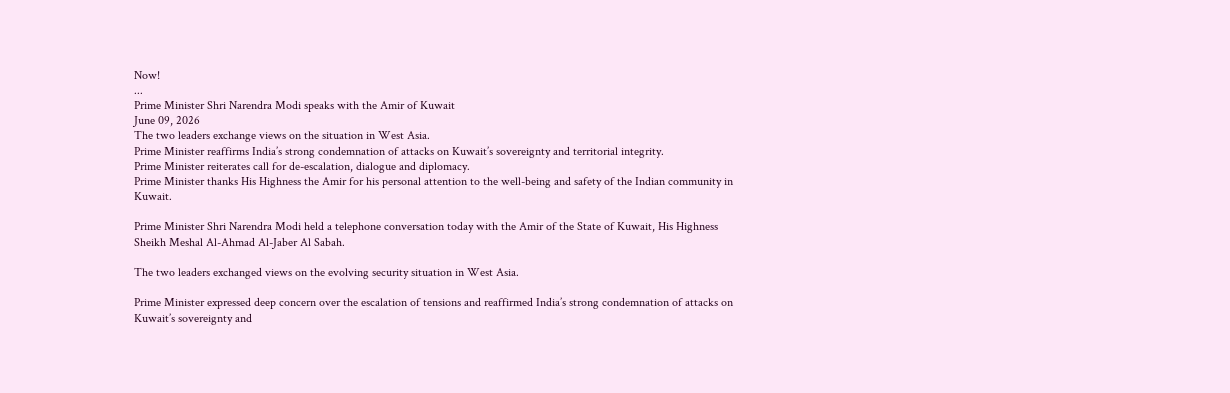Now!
...
Prime Minister Shri Narendra Modi speaks with the Amir of Kuwait
June 09, 2026
The two leaders exchange views on the situation in West Asia.
Prime Minister reaffirms India’s strong condemnation of attacks on Kuwait’s sovereignty and territorial integrity.
Prime Minister reiterates call for de-escalation, dialogue and diplomacy.
Prime Minister thanks His Highness the Amir for his personal attention to the well-being and safety of the Indian community in Kuwait.

Prime Minister Shri Narendra Modi held a telephone conversation today with the Amir of the State of Kuwait, His Highness Sheikh Meshal Al-Ahmad Al-Jaber Al Sabah.

The two leaders exchanged views on the evolving security situation in West Asia.

Prime Minister expressed deep concern over the escalation of tensions and reaffirmed India’s strong condemnation of attacks on Kuwait’s sovereignty and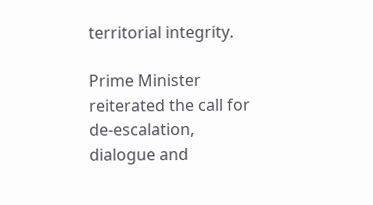territorial integrity.

Prime Minister reiterated the call for de-escalation, dialogue and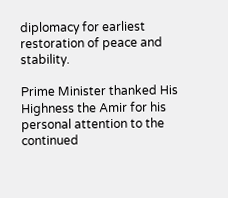diplomacy for earliest restoration of peace and stability.

Prime Minister thanked His Highness the Amir for his personal attention to the continued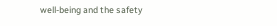well-being and the safety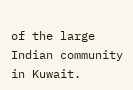of the large Indian community in Kuwait.